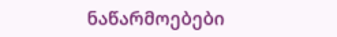ნაწარმოებები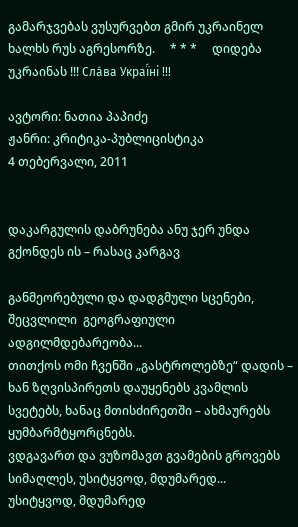გამარჯვებას ვუსურვებთ გმირ უკრაინელ ხალხს რუს აგრესორზე.     * * *     დიდება უკრაინას !!! Сла́ва Украї́ні !!!

ავტორი: ნათია პაპიძე
ჟანრი: კრიტიკა-პუბლიცისტიკა
4 თებერვალი, 2011


დაკარგულის დაბრუნება ანუ ჯერ უნდა გქონდეს ის – რასაც კარგავ

განმეორებული და დადგმული სცენები, შეცვლილი  გეოგრაფიული ადგილმდებარეობა...
თითქოს ომი ჩვენში „გასტროლებზე“ დადის –
ხან ზღვისპირეთს დაუყენებს კვამლის სვეტებს, ხანაც მთისძირეთში – ახმაურებს ყუმბარმტყორცნებს.
ვდგავართ და ვუზომავთ გვამების გროვებს სიმაღლეს, უსიტყვოდ, მდუმარედ...
უსიტყვოდ, მდუმარედ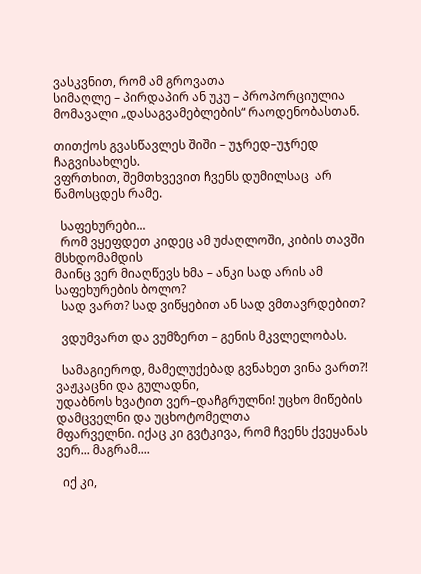ვასკვნით, რომ ამ გროვათა
სიმაღლე – პირდაპირ ან უკუ – პროპორციულია მომავალი „დასაგვამებლების“ რაოდენობასთან.

თითქოს გვასწავლეს შიში – უჯრედ–უჯრედ ჩაგვისახლეს.
ვფრთხით, შემთხვევით ჩვენს დუმილსაც  არ წამოსცდეს რამე.

  საფეხურები...
  რომ ვყეფდეთ კიდეც ამ უძაღლოში, კიბის თავში მსხდომამდის
მაინც ვერ მიაღწევს ხმა – ანკი სად არის ამ საფეხურების ბოლო?
  სად ვართ? სად ვიწყებით ან სად ვმთავრდებით?

  ვდუმვართ და ვუმზერთ – გენის მკვლელობას.

  სამაგიეროდ, მამელუქებად გვნახეთ ვინა ვართ?! ვაჟკაცნი და გულადნი,
უდაბნოს ხვატით ვერ–დაჩგრულნი! უცხო მიწების დამცველნი და უცხოტომელთა
მფარველნი. იქაც კი გვტკივა, რომ ჩვენს ქვეყანას ვერ... მაგრამ....

  იქ კი,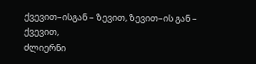ქვევით–ისგან – ზევით, ზევით–ის გან – ქვევით,
ძლიერნი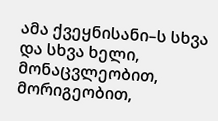ამა ქვეყნისანი–ს სხვა და სხვა ხელი, მონაცვლეობით,
მორიგეობით,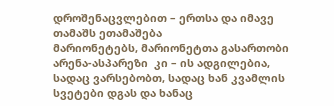დროშენაცვლებით – ერთსა და იმავე თამაშს ეთამაშება
მარიონეტებს, მარიონეტთა გასართობი არენა-ასპარეზი  კი – ის ადგილებია,
სადაც ვარსებობთ, სადაც ხან კვამლის სვეტები დგას და ხანაც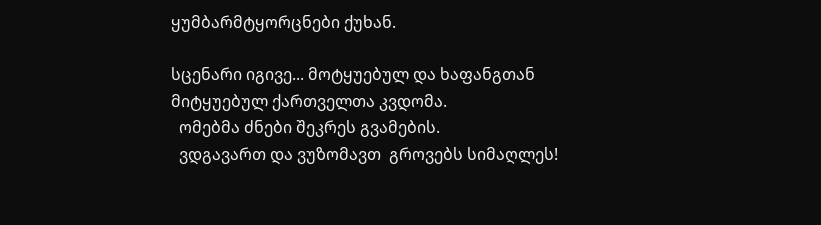ყუმბარმტყორცნები ქუხან.

სცენარი იგივე... მოტყუებულ და ხაფანგთან მიტყუებულ ქართველთა კვდომა.
  ომებმა ძნები შეკრეს გვამების.
  ვდგავართ და ვუზომავთ  გროვებს სიმაღლეს!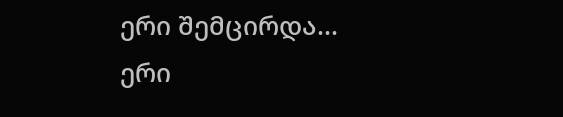ერი შემცირდა... ერი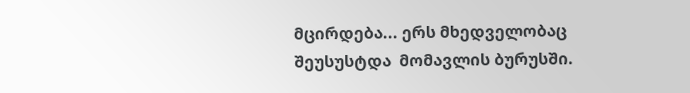მცირდება... ერს მხედველობაც შეუსუსტდა  მომავლის ბურუსში.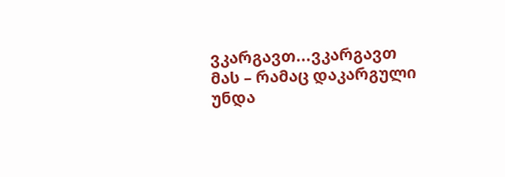ვკარგავთ...ვკარგავთ მას – რამაც დაკარგული უნდა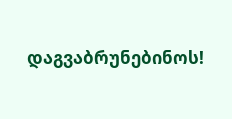დაგვაბრუნებინოს!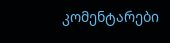კომენტარები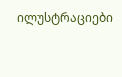ილუსტრაციები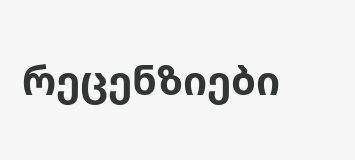რეცენზიები